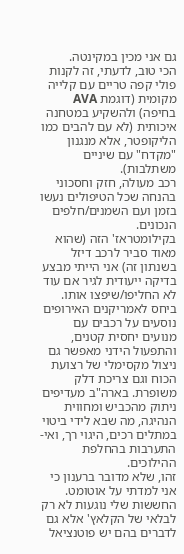גם אני מכין במקינטה.
הכי טוב, לדעתי, זה לקנות פולי קפה טריים עם קלייה מקומית (דוגמת AVA בחיפה) ולהשקיע במטחנה איכותית (לא עם להבים כמו הליקופטר, אלא מנגנון "מקדח" עם שיניים משתלבות).
רכב מעולה, חזק וחסכוני בהנחה שכל הטיפולים נעשו בזמן ועם השמנים/חלפים הנכונים.
בקילומטראז' הזה (שהוא מאוד סביר לרכב דיזל בשנתון זה) אני הייתי מבצע בדיקה ייעודית לגיר אם עוד לא החליפו/שיפצו אותו.
ביחס לאמריקנים האירופים נוסעים על רכבים עם מנועים יחסית קטנים, והתפעול הידני מאפשר גם ניצול מקסימלי של רצועת הכוח וגם צריכת דלק משופרת. בארה"ב מעדיפים ניתוק מהכביש ומחווית הנהיגה, מה שבא לידי ביטוי במתלים רכים, היגוי רך, ואי-התערבות בהחלפת ההילוכים.
זהו, שלא מדובר ברענון כי אני למדתי על אוטומט. החששות שלי נוגעות לא רק לבלאי של הקלאץ' אלא גם לדברים בהם יש פוטנציאל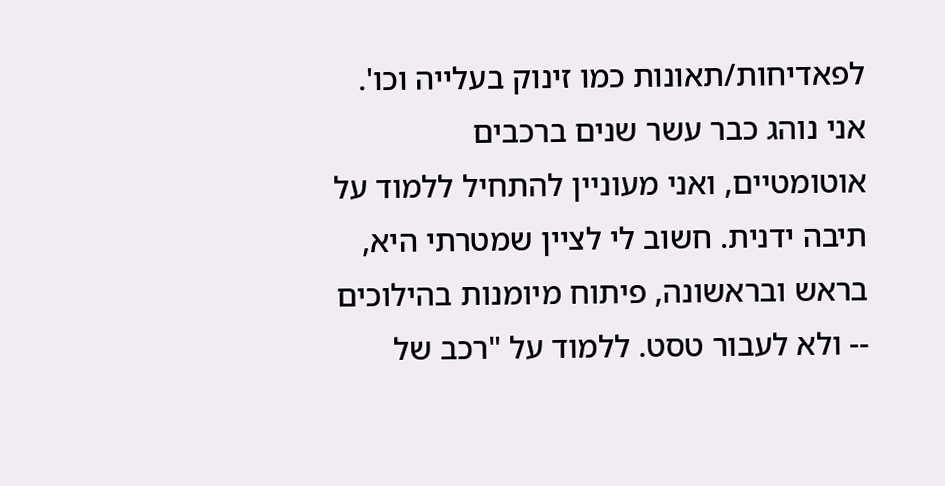לפאדיחות/תאונות כמו זינוק בעלייה וכו'.
אני נוהג כבר עשר שנים ברכבים אוטומטיים, ואני מעוניין להתחיל ללמוד על תיבה ידנית. חשוב לי לציין שמטרתי היא, בראש ובראשונה, פיתוח מיומנות בהילוכים -- ולא לעבור טסט. ללמוד על "רכב של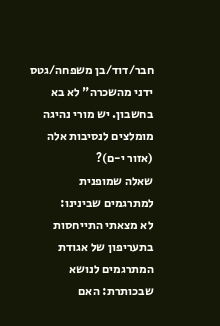חבר/דוד/בן משפחה/גטס ידני מהשכרה" לא בא בחשבון. יש מורי נהיגה מומלצים לנסיבות אלה (אזור י-ם)?
שאלה שמופנית למתרגמים שבינינו:
לא מצאתי התייחסות בתעריפון של אגודת המתרגמים לנושא שבכותרת: האם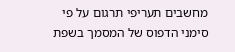מחשבים תעריפי תרגום על פי סימני הדפוס של המסמך בשפת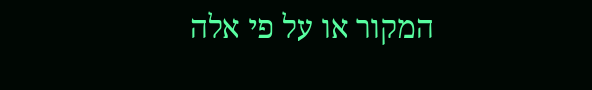המקור או על פי אלה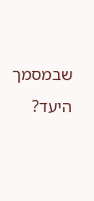שבמסמך היעד?